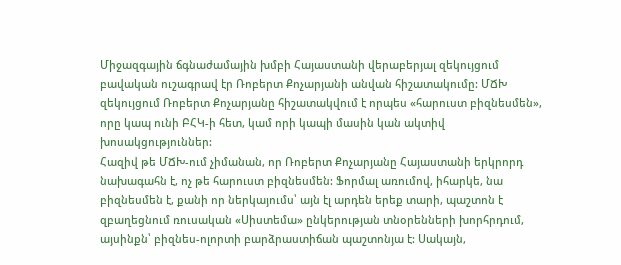Միջազգային ճգնաժամային խմբի Հայաստանի վերաբերյալ զեկույցում բավական ուշագրավ էր Ռոբերտ Քոչարյանի անվան հիշատակումը: ՄՃԽ զեկույցում Ռոբերտ Քոչարյանը հիշատակվում է որպես «հարուստ բիզնեսմեն», որը կապ ունի ԲՀԿ-ի հետ, կամ որի կապի մասին կան ակտիվ խոսակցություններ:
Հազիվ թե ՄՃԽ-ում չիմանան, որ Ռոբերտ Քոչարյանը Հայաստանի երկրորդ նախագահն է, ոչ թե հարուստ բիզնեսմեն: Ֆորմալ առումով, իհարկե, նա բիզնեսմեն է, քանի որ ներկայումս՝ այն էլ արդեն երեք տարի, պաշտոն է զբաղեցնում ռուսական «Սիստեմա» ընկերության տնօրենների խորհրդում, այսինքն՝ բիզնես-ոլորտի բարձրաստիճան պաշտոնյա է: Սակայն,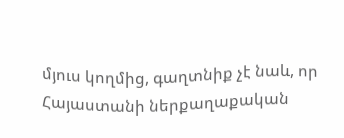մյուս կողմից, գաղտնիք չէ նաև, որ Հայաստանի ներքաղաքական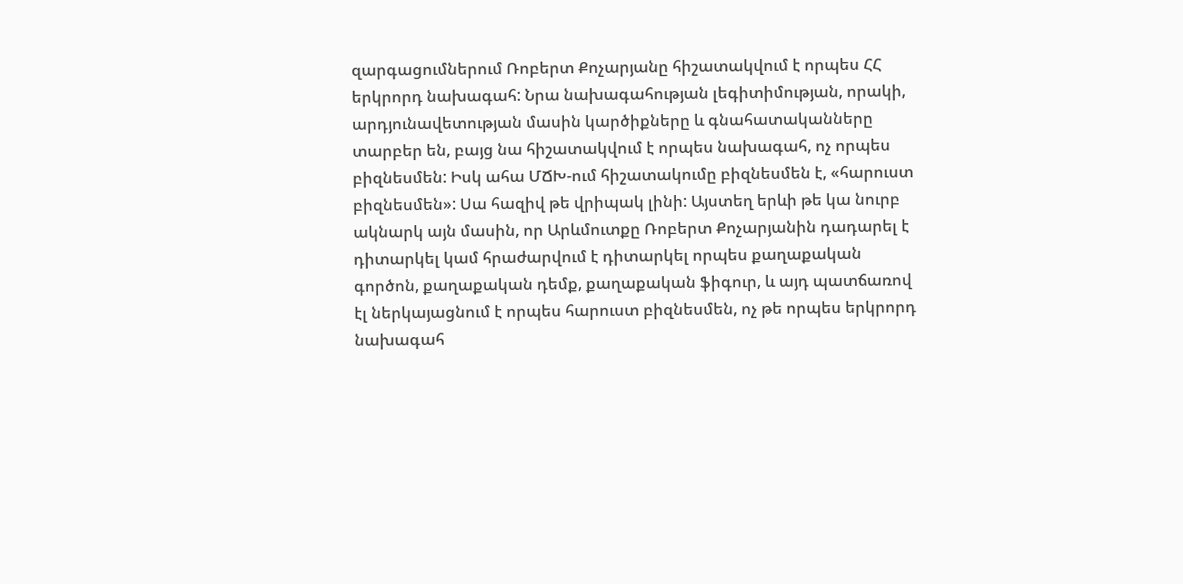զարգացումներում Ռոբերտ Քոչարյանը հիշատակվում է որպես ՀՀ երկրորդ նախագահ: Նրա նախագահության լեգիտիմության, որակի, արդյունավետության մասին կարծիքները և գնահատականները տարբեր են, բայց նա հիշատակվում է որպես նախագահ, ոչ որպես բիզնեսմեն: Իսկ ահա ՄՃԽ-ում հիշատակումը բիզնեսմեն է, «հարուստ բիզնեսմեն»: Սա հազիվ թե վրիպակ լինի: Այստեղ երևի թե կա նուրբ ակնարկ այն մասին, որ Արևմուտքը Ռոբերտ Քոչարյանին դադարել է դիտարկել կամ հրաժարվում է դիտարկել որպես քաղաքական գործոն, քաղաքական դեմք, քաղաքական ֆիգուր, և այդ պատճառով էլ ներկայացնում է որպես հարուստ բիզնեսմեն, ոչ թե որպես երկրորդ նախագահ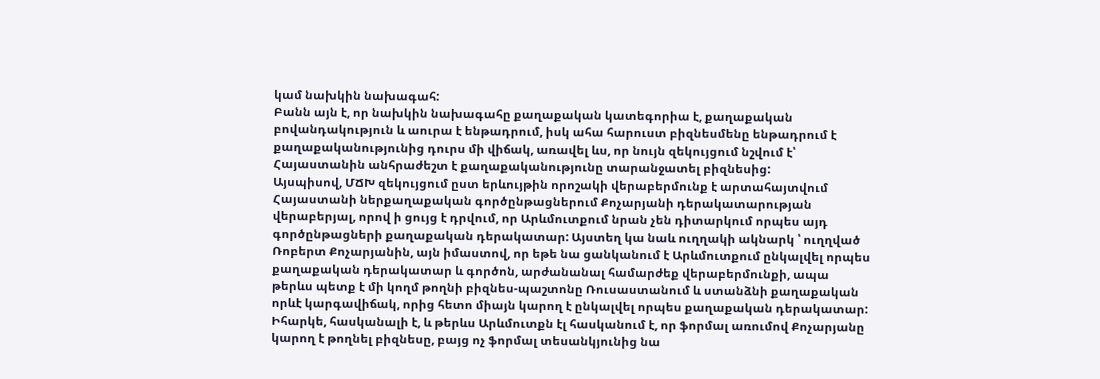կամ նախկին նախագահ:
Բանն այն է, որ նախկին նախագահը քաղաքական կատեգորիա է, քաղաքական բովանդակություն և աուրա է ենթադրում, իսկ ահա հարուստ բիզնեսմենը ենթադրում է քաղաքականությունից դուրս մի վիճակ, առավել ևս, որ նույն զեկույցում նշվում է՝ Հայաստանին անհրաժեշտ է քաղաքականությունը տարանջատել բիզնեսից:
Այսպիսով, ՄՃԽ զեկույցում ըստ երևույթին որոշակի վերաբերմունք է արտահայտվում Հայաստանի ներքաղաքական գործընթացներում Քոչարյանի դերակատարության վերաբերյալ, որով ի ցույց է դրվում, որ Արևմուտքում նրան չեն դիտարկում որպես այդ գործընթացների քաղաքական դերակատար: Այստեղ կա նաև ուղղակի ակնարկ ՝ ուղղված Ռոբերտ Քոչարյանին, այն իմաստով, որ եթե նա ցանկանում է Արևմուտքում ընկալվել որպես քաղաքական դերակատար և գործոն, արժանանալ համարժեք վերաբերմունքի, ապա թերևս պետք է մի կողմ թողնի բիզնես-պաշտոնը Ռուսաստանում և ստանձնի քաղաքական որևէ կարգավիճակ, որից հետո միայն կարող է ընկալվել որպես քաղաքական դերակատար:
Իհարկե, հասկանալի է, և թերևս Արևմուտքն էլ հասկանում է, որ ֆորմալ առումով Քոչարյանը կարող է թողնել բիզնեսը, բայց ոչ ֆորմալ տեսանկյունից նա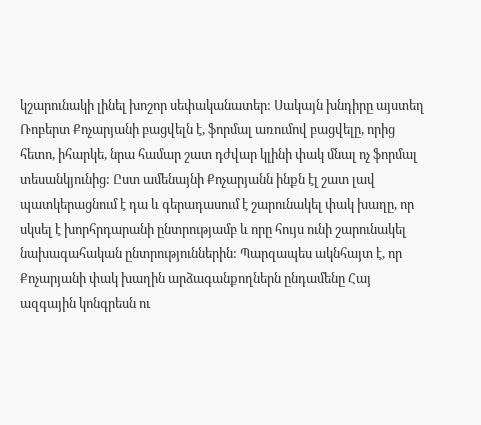կշարունակի լինել խոշոր սեփականատեր: Սակայն խնդիրը այստեղ Ռոբերտ Քոչարյանի բացվելն է, ֆորմալ առումով բացվելը, որից հետո, իհարկե, նրա համար շատ դժվար կլինի փակ մնալ ոչ ֆորմալ տեսանկյունից: Ըստ ամենայնի Քոչարյանն ինքն էլ շատ լավ պատկերացնում է դա և գերադասում է շարունակել փակ խաղը, որ սկսել է խորհրդարանի ընտրությամբ և որը հույս ունի շարունակել նախագահական ընտրություններին: Պարզապես ակնհայտ է, որ Քոչարյանի փակ խաղին արձագանքողներն ընդամենը Հայ ազգային կոնգրեսն ու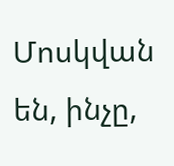Մոսկվան են, ինչը,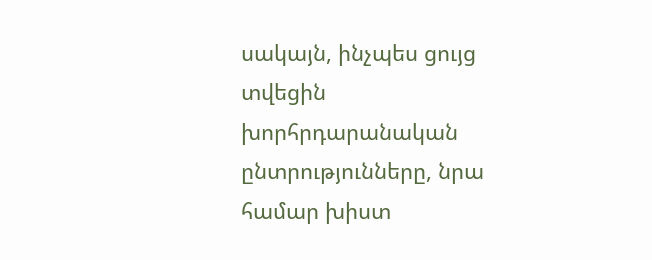սակայն, ինչպես ցույց տվեցին խորհրդարանական ընտրությունները, նրա համար խիստ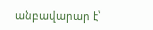անբավարար է՝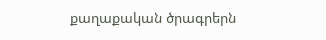քաղաքական ծրագրերն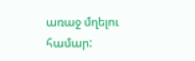առաջ մղելու համար: